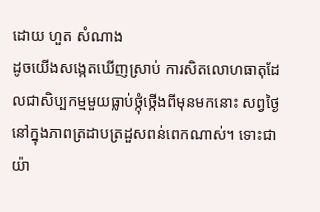ដោយ ហួត សំណាង
ដូចយើងសង្កេតឃើញស្រាប់ ការសិតលោហធាតុដែលជាសិប្បកម្មមួយធ្លាប់ថ្កុំថ្កើងពីមុនមកនោះ សព្វថ្ងៃនៅក្នុងភាពត្រដាបត្រដួសពន់ពេកណាស់។ ទោះជាយ៉ា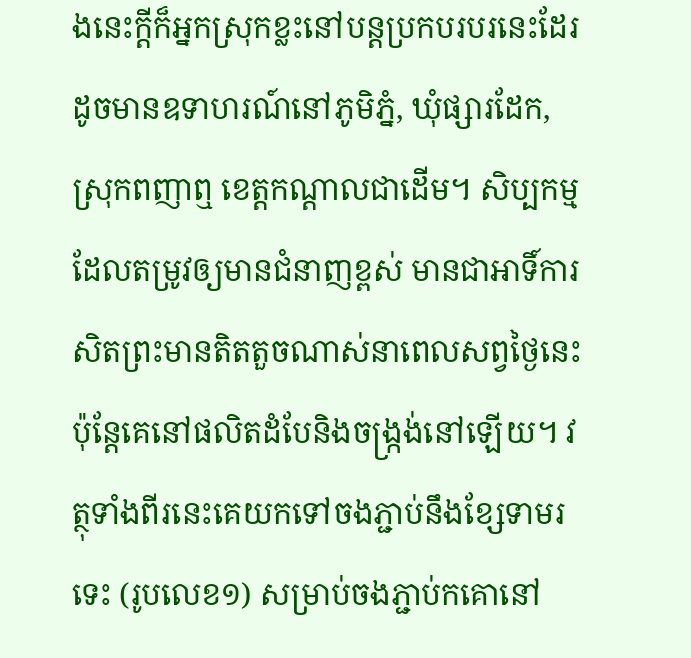ងនេះក្តីក៏អ្នកស្រុកខ្លះនៅបន្តប្រកបរបរនេះដែរ ដូចមានឧទាហរណ៍នៅភូមិភ្នំ, ឃុំផ្សារដែក, ស្រុកពញាឮ ខេត្តកណ្តាលជាដើម។ សិប្បកម្មដែលតម្រូវឲ្យមានជំនាញខ្ពស់ មានជាអាទិ៍ការសិតព្រះមានតិតតួចណាស់នាពេលសព្វថ្ងៃនេះ ប៉ុន្តែគេនៅផលិតដំបែនិងចង្ក្រង់នៅឡើយ។ វត្ថុទាំងពីរនេះគេយកទៅចងភ្ជាប់នឹងខ្សែទាមរទេះ (រូបលេខ១) សម្រាប់ចងភ្ជាប់កគោនៅ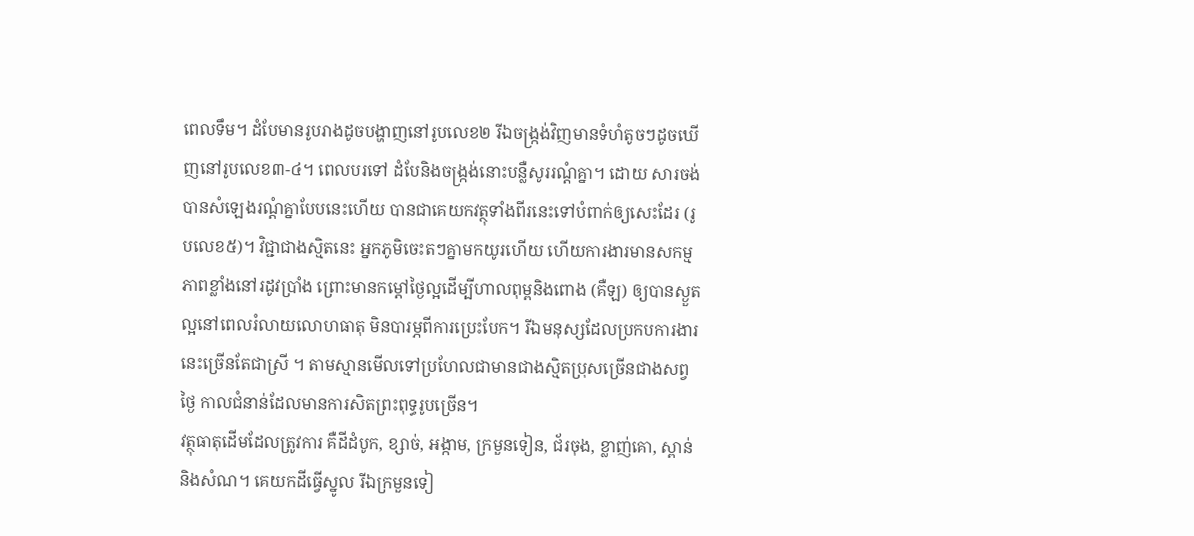ពេលទឹម។ ដំបែមានរូបរាងដូចបង្ហាញនៅរូបលេខ២ រីឯចង្ក្រង់វិញមានទំហំតូចៗដូចឃើញនៅរូបលេខ៣-៤។ ពេលបរទៅ ដំបែនិងចង្ក្រង់នោះបន្លឺសូររណ្តំគ្នា។ ដោយ សារចង់បានសំឡេងរណ្តំគ្នាបែបនេះហើយ បានជាគេយកវត្ថុទាំងពីរនេះទៅបំពាក់ឲ្យសេះដែរ (រូបលេខ៥)។ វិជ្ជាជាងស្មិតនេះ អ្នកភូមិចេះតៗគ្នាមកយូរហើយ ហើយការងារមានសកម្មភាពខ្លាំងនៅរដូវប្រាំង ព្រោះមានកម្តៅថ្ងៃល្អដើម្បីហាលពុម្ពនិងពោង (គឺឡ) ឲ្យបានស្ងួតល្អនៅពេលរំលាយលោហធាតុ មិនបារម្ភពីការប្រេះបែក។ រីឯមនុស្សដែលប្រកបការងារនេះច្រើនតែជាស្រី ។ តាមស្មានមើលទៅប្រហែលជាមានជាងស្មិតប្រុសច្រើនជាងសព្វថ្ងៃ កាលជំនាន់ដែលមានការសិតព្រះពុទ្ធរូបច្រើន។
វត្ថុធាតុដើមដែលត្រូវការ គឺដីដំបូក, ខ្សាច់, អង្កាម, ក្រមួនទៀន, ជ័រចុង, ខ្លាញ់គោ, ស្ពាន់ និងសំណ។ គេយកដីធ្វើស្នូល រីឯក្រមួនទៀ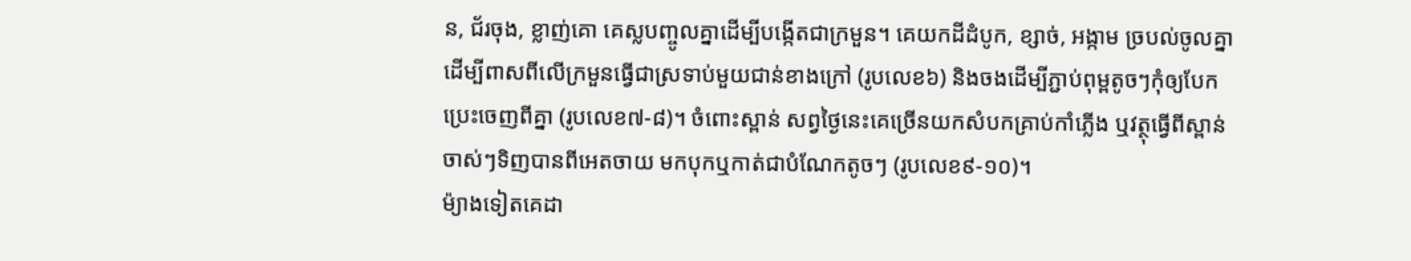ន, ជ័រចុង, ខ្លាញ់គោ គេស្លបញ្ចូលគ្នាដើម្បីបង្កើតជាក្រមួន។ គេយកដីដំបូក, ខ្សាច់, អង្កាម ច្របល់ចូលគ្នាដើម្បីពាសពីលើក្រមួនធ្វើជាស្រទាប់មួយជាន់ខាងក្រៅ (រូបលេខ៦) និងចងដើម្បីភ្ជាប់ពុម្ពតូចៗកុំឲ្យបែកប្រេះចេញពីគ្នា (រូបលេខ៧-៨)។ ចំពោះស្ពាន់ សព្វថ្ងៃនេះគេច្រើនយកសំបកគ្រាប់កាំភ្លើង ឬវត្ថុធ្វើពីស្ពាន់ចាស់ៗទិញបានពីអេតចាយ មកបុកឬកាត់ជាបំណែកតូចៗ (រូបលេខ៩-១០)។
ម៉្យាងទៀតគេដា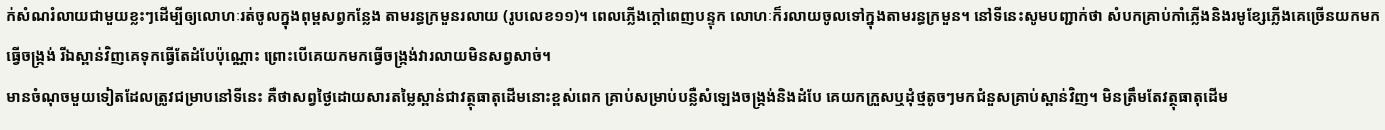ក់សំណរំលាយជាមួយខ្លះៗដើម្បីឲ្យលោហៈរត់ចូលក្នុងពុម្ពសព្វកន្លែង តាមរន្ធក្រមួនរលាយ (រូបលេខ១១)។ ពេលភ្លើងក្តៅពេញបន្ទុក លោហៈក៏រលាយចូលទៅក្នុងតាមរន្ធក្រមួន។ នៅទីនេះសូមបញ្ជាក់ថា សំបកគ្រាប់កាំភ្លើងនិងរមូខ្សែភ្លើងគេច្រើនយកមកធ្វើចង្ក្រង់ រីឯស្ពាន់វិញគេទុកធ្វើតែដំបែប៉ុណ្ណោះ ព្រោះបើគេយកមកធ្វើចង្ក្រង់វារលាយមិនសព្វសាច់។
មានចំណុចមួយទៀតដែលត្រូវជម្រាបនៅទីនេះ គឺថាសព្វថ្ងៃដោយសារតម្លៃស្ពាន់ជាវត្ថុធាតុដើមនោះខ្ពស់ពេក គ្រាប់សម្រាប់បន្លឺសំឡេងចង្ក្រង់និងដំបែ គេយកក្រួសឬដុំថ្មតូចៗមកជំនួសគ្រាប់ស្ពាន់វិញ។ មិនត្រឹមតែវត្ថុធាតុដើម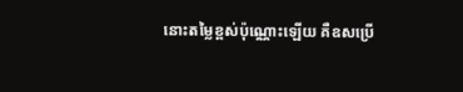នោះតម្លៃខ្ពស់ប៉ុណ្ណោះឡើយ គឺឧសប្រើ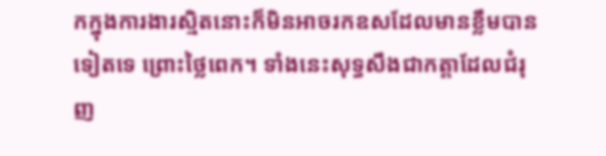កក្នុងការងារស្មិតនោះក៏មិនអាចរកឧសដែលមានខ្លឹមបានទៀតទេ ព្រោះថ្លៃពេក។ ទាំងនេះសុទ្ធសឹងជាកត្តាដែលជំរុញ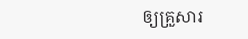ឲ្យគ្រួសារ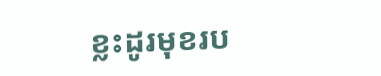ខ្លះដូរមុខរប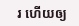រ ហើយឲ្យ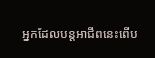អ្នកដែលបន្តអាជីពនេះពើប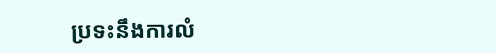ប្រទះនឹងការលំ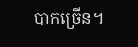បាកច្រើន។